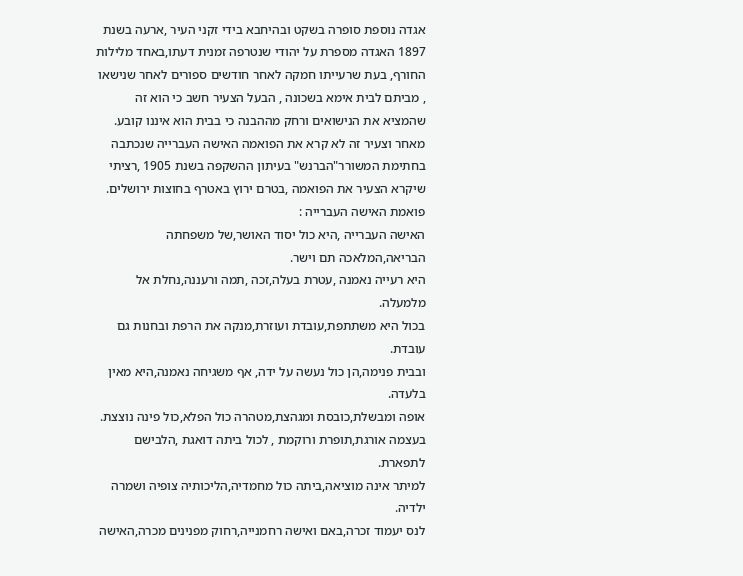אגדה נוספת סופרה בשקט ובהיחבא בידי זקני העיר ,ארעה בשנת 1897 האגדה מספרת על יהודי שנטרפה זמנית דעתו,באחד מלילות החורף, בעת שרעייתו חמקה לאחר חודשים ספורים לאחר שנישאו , מביתם לבית אימא בשכונה , הבעל הצעיר חשב כי הוא זה שהמציא את הנישואים ורחק מההבנה כי בבית הוא איננו קובע.
מאחר וצעיר זה לא קרא את הפואמה האישה העברייה שנכתבה בחתימת המשורר"הברנש" בעיתון ההשקפה בשנת 1905 ,רציתי שיקרא הצעיר את הפואמה ,בטרם ירוץ באטרף בחוצות ירושלים.
פואמת האישה העברייה :
האישה העברייה ,היא כול יסוד האושר,של משפחתה הבריאה,המלאכה תם וישר.
היא רעייה נאמנה ,עטרת בעלה,זכה ,תמה ורעננה,נחלת אל מלמעלה.
בכול היא משתתפת,עובדת ועוזרת,מנקה את הרפת ובחנות גם עובדת.
ובבית פנימה,הן כול נעשה על ידה, אף משגיחה נאמנה,היא מאין בלעדה.
אופה ומבשלת,כובסת ומגהצת,מטהרה כול הפלא,כול פינה נוצצת.
בעצמה אורגת,תופרת ורוקמת , לכול ביתה דואגת ,הלבישם לתפארת.
למיתר אינה מוציאה,ביתה כול מחמדיה,הליכותיה צופיה ושמרה ילדיה.
לנס יעמוד זכרה,באם ואישה רחמנייה,רחוק מפנינים מכרה,האישה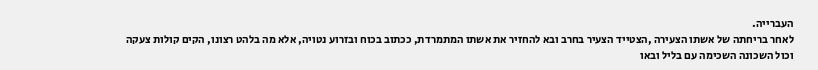העברייה.
לאחר בריחתה של אשתו הצעירה ,הצטייד הצעיר בחרב ובא להחזיר את אשתו המתמרדת, ככתוב בכוח ובזרוע נטויה, אלא מה בלהט רצונו, הקים קולות צעקה וכול השכונה השכימה עם בליל ובאו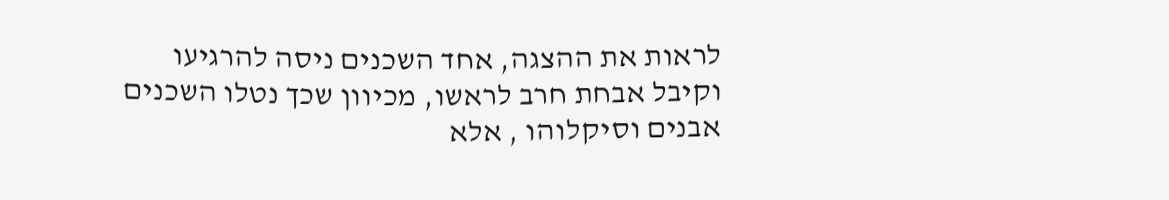לראות את ההצגה, אחד השכנים ניסה להרגיעו וקיבל אבחת חרב לראשו, מכיוון שכך נטלו השכנים אבנים וסיקלוהו , אלא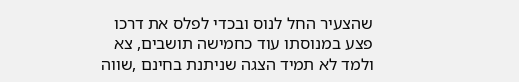שהצעיר החל לנוס ובכדי לפלס את דרכו פצע במנוסתו עוד כחמישה תושבים, צא ולמד לא תמיד הצגה שניתנת בחינם ,שווה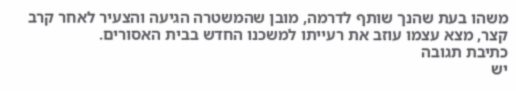משהו בעת שהנך שותף לדרמה, מובן שהמשטרה הגיעה והצעיר לאחר קרב קצר, מצא עצמו עוזב את רעייתו למשכנו החדש בבית האסורים.
כתיבת תגובה
יש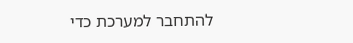להתחבר למערכת כדי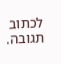לכתוב תגובה.